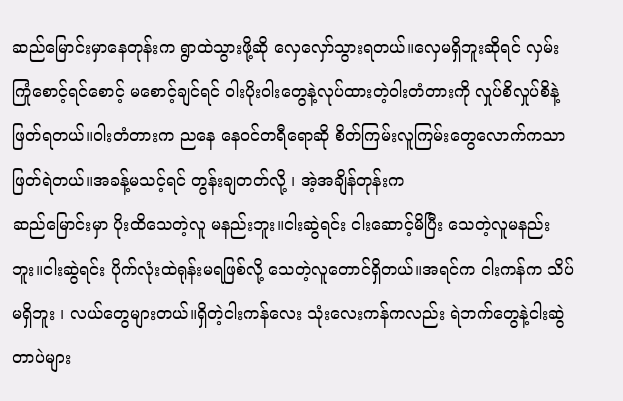ဆည်မြောင်းမှာနေတုန်းက ရွာထဲသွားဖို့ဆို လှေလှော်သွားရတယ်။လှေမရှိဘူးဆိုရင် လှမ်းကြုံစောင့်ရင်စောင့် မစောင့်ချင်ရင် ဝါးပိုးဝါးတွေနဲ့လုပ်ထားတဲ့ဝါးတံတားကို လှုပ်စိလှုပ်စိနဲ့ဖြတ်ရတယ်။ဝါးတံတားက ညနေ နေဝင်တရီရောဆို စိတ်ကြမ်းလူကြမ်းတွေလောက်ကသာဖြတ်ရဲတယ်။အခန့်မသင့်ရင် တွန်းချတတ်လို့ ၊ အဲ့အချိန်တုန်းက
ဆည်မြောင်းမှာ ပိုးထိသေတဲ့လူ မနည်းဘူး။ငါးဆွဲရင်း ငါးဆောင့်မိပြီး သေတဲ့လူမနည်းဘူး။ငါးဆွဲရင်း ပိုက်လုံးထဲရုန်းမရဖြစ်လို့ သေတဲ့လူတောင်ရှိတယ်။အရင်က ငါးကန်က သိပ်မရှိဘူး ၊ လယ်တွေများတယ်။ရှိတဲ့ငါးကန်လေး သုံးလေးကန်ကလည်း ရဲဘက်တွေနဲ့ငါးဆွဲတာပဲများ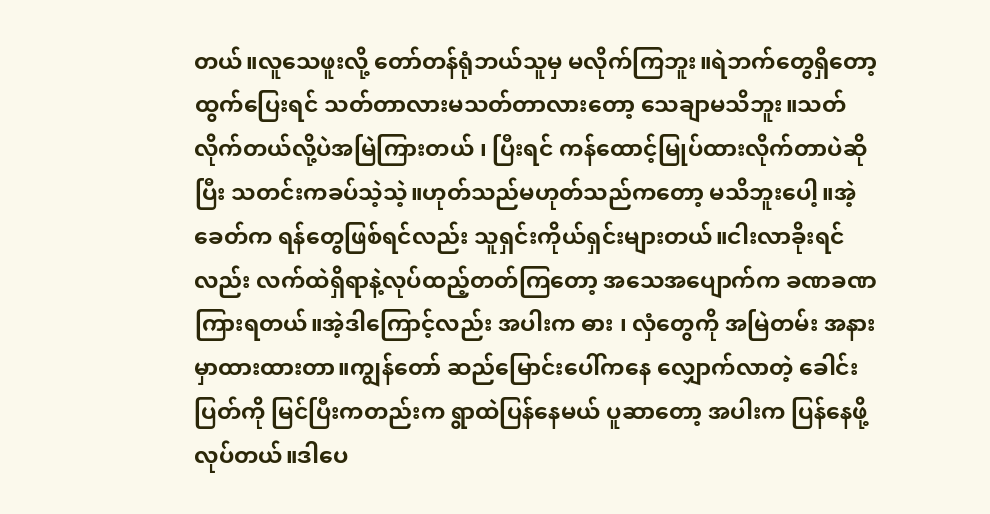တယ်။လူသေဖူးလို့ တော်တန်ရုံဘယ်သူမှ မလိုက်ကြဘူး။ရဲဘက်တွေရှိတော့ ထွက်ပြေးရင် သတ်တာလားမသတ်တာလားတော့ သေချာမသိဘူး။သတ်လိုက်တယ်လို့ပဲအမြဲကြားတယ် ၊ ပြီးရင် ကန်ထောင့်မြုပ်ထားလိုက်တာပဲဆိုပြီး သတင်းကခပ်သဲ့သဲ့။ဟုတ်သည်မဟုတ်သည်ကတော့ မသိဘူးပေါ့။အဲ့ခေတ်က ရန်တွေဖြစ်ရင်လည်း သူရှင်းကိုယ်ရှင်းများတယ်။ငါးလာခိုးရင်လည်း လက်ထဲရှိရာနဲ့လုပ်ထည့်တတ်ကြတော့ အသေအပျောက်က ခဏခဏကြားရတယ်။အဲ့ဒါကြောင့်လည်း အပါးက ဓား ၊ လှံတွေကို အမြဲတမ်း အနားမှာထားထားတာ။ကျွန်တော် ဆည်မြောင်းပေါ်ကနေ လျှောက်လာတဲ့ ခေါင်းပြတ်ကို မြင်ပြီးကတည်းက ရွာထဲပြန်နေမယ် ပူဆာတော့ အပါးက ပြန်နေဖို့ လုပ်တယ်။ဒါပေ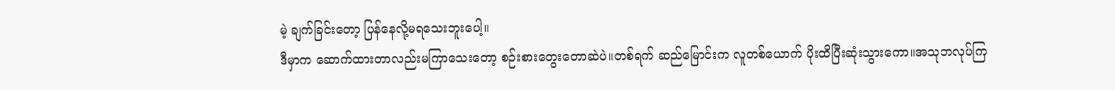မဲ့ ချက်ခြင်းတော့ ပြန်နေလို့မရသေးဘူးပေါ့။
ဒီမှာက ဆောက်ထားတာလည်းမကြာသေးတော့ စဉ်းစားတွေးတောဆဲပဲ။တစ်ရက် ဆည်မြောင်းက လူတစ်ယောက် ပိုးထိပြီးဆုံးသွားကော။အသုဘလုပ်ကြ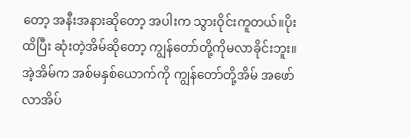တော့ အနီးအနားဆိုတော့ အပါးက သွားဝိုင်းကူတယ်။ပိုးထိပြီး ဆုံးတဲ့အိမ်ဆိုတော့ ကျွန်တော်တို့ကိုမလာခိုင်းဘူး။အဲ့အိမ်က အစ်မနှစ်ယောက်ကို ကျွန်တော်တို့အိမ် အဖော်လာအိပ်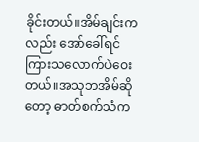ခိုင်းတယ်။အိမ်ချင်းကလည်း အော်ခေါ်ရင် ကြားသလောက်ပဲဝေးတယ်။အသုဘအိမ်ဆိုတော့ ဓာတ်စက်သံက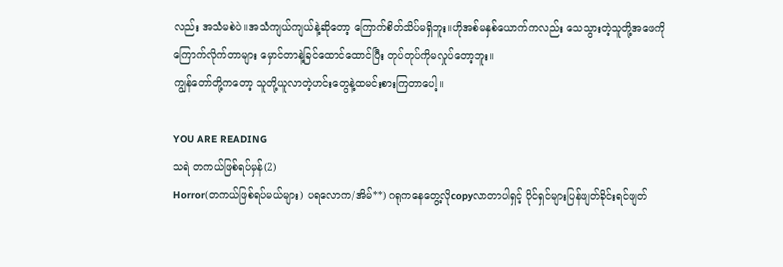လည်း အသံမစဲပဲ။အသံကျယ်ကျယ်နဲ့ဆိုတော့ ကြောက်စိတ်သိပ်မရှိဘူး။ဟိုအစ်မနှစ်ယောက်ကလည်း သေသွားတဲ့သူတို့အဖေကိုကြောက်လိုက်တာများ မှောင်တာနဲ့ခြင်ထောင်ထောင်ပြီး တုပ်တုပ်ကိုမလှုပ်တော့ဘူး။
ကျွန်တော်တို့ကတော့ သူတို့ယူလာတဲ့ဟင်းတွေနဲ့ထမင်းစားကြတာပေါ့။

YOU ARE READING
သရဲ တကယ်ဖြစ်ရပ်မှန်(2)
Horror(တကယ်ဖြစ်ရပ်မယ်များ) ပရလောက/အိမ်**) ဂရုကနေတွေ့လိုcopyလာတာပါရှင့် ပိုင်ရှင်များပြန်ဖျတ်ခိုင်းရင်ဖျတ်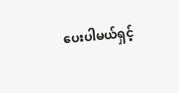ပေးပါမယ်ရှင့်